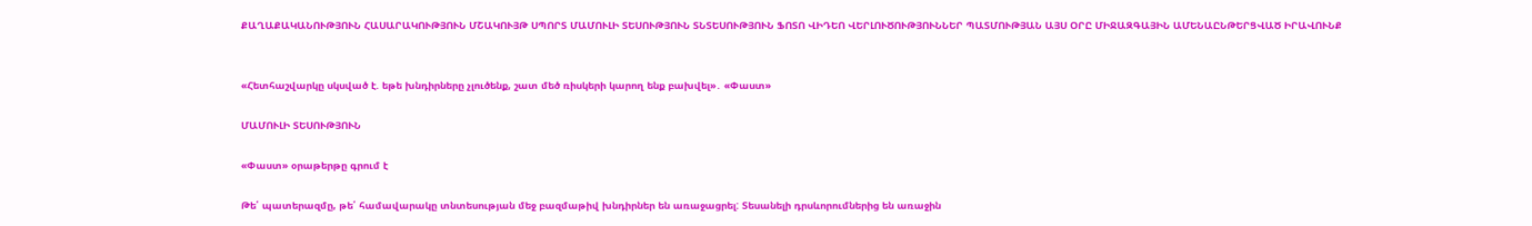ՔԱՂԱՔԱԿԱՆՈՒԹՅՈՒՆ ՀԱՍԱՐԱԿՈՒԹՅՈՒՆ ՄՇԱԿՈՒՅԹ ՍՊՈՐՏ ՄԱՄՈՒԼԻ ՏԵՍՈՒԹՅՈՒՆ ՏՆՏԵՍՈՒԹՅՈՒՆ ՖՈՏՈ ՎԻԴԵՈ ՎԵՐԼՈՒԾՈՒԹՅՈՒՆՆԵՐ ՊԱՏՄՈՒԹՅԱՆ ԱՅՍ ՕՐԸ ՄԻՋԱԶԳԱՅԻՆ ԱՄԵՆԱԸՆԹԵՐՑՎԱԾ ԻՐԱՎՈՒՆՔ


«Հետհաշվարկը սկսված է. եթե խնդիրները չլուծենք, շատ մեծ ռիսկերի կարող ենք բախվել»․ «Փաստ»

ՄԱՄՈՒԼԻ ՏԵՍՈՒԹՅՈՒՆ

«Փաստ» օրաթերթը գրում է

Թե՛ պատերազմը, թե՛ համավարակը տնտեսության մեջ բազմաթիվ խնդիրներ են առաջացրել: Տեսանելի դրսևորումներից են առաջին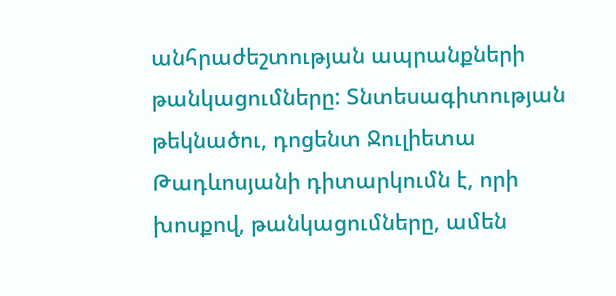անհրաժեշտության ապրանքների թանկացումները: Տնտեսագիտության թեկնածու, դոցենտ Ջուլիետա Թադևոսյանի դիտարկումն է, որի խոսքով, թանկացումները, ամեն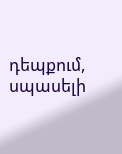դեպքում, սպասելի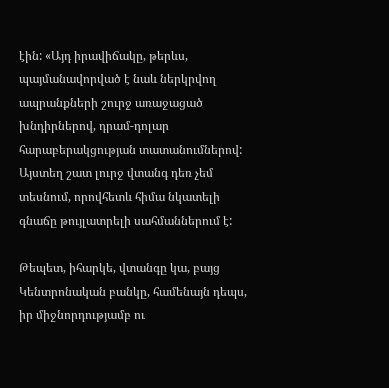էին: «Այդ իրավիճակը, թերևս, պայմանավորված է նաև ներկրվող ապրանքների շուրջ առաջացած խնդիրներով, դրամ-դոլար հարաբերակցության տատանումներով: Այստեղ շատ լուրջ վտանգ դեռ չեմ տեսնում, որովհետև հիմա նկատելի գնաճը թույլատրելի սահմաններում է:

Թեպետ, իհարկե, վտանգը կա, բայց Կենտրոնական բանկը, համենայն դեպս, իր միջնորդությամբ ու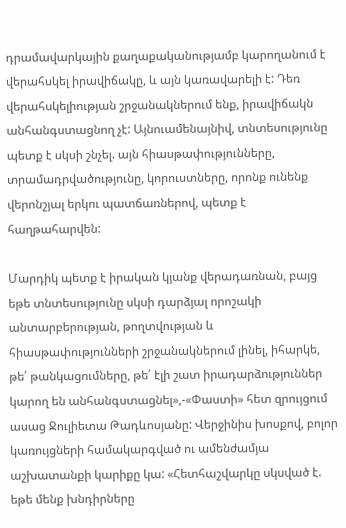դրամավարկային քաղաքականությամբ կարողանում է վերահսկել իրավիճակը, և այն կառավարելի է: Դեռ վերահսկելիության շրջանակներում ենք, իրավիճակն անհանգստացնող չէ: Այնուամենայնիվ, տնտեսությունը պետք է սկսի շնչել. այն հիասթափությունները, տրամադրվածությունը, կորուստները, որոնք ունենք վերոնշյալ երկու պատճառներով, պետք է հաղթահարվեն:

Մարդիկ պետք է իրական կյանք վերադառնան, բայց եթե տնտեսությունը սկսի դարձյալ որոշակի անտարբերության, թողտվության և հիասթափությունների շրջանակներում լինել, իհարկե, թե՛ թանկացումները, թե՛ էլի շատ իրադարձություններ կարող են անհանգստացնել»,-«Փաստի» հետ զրույցում ասաց Ջուլիետա Թադևոսյանը: Վերջինիս խոսքով, բոլոր կառույցների համակարգված ու ամենժամյա աշխատանքի կարիքը կա: «Հետհաշվարկը սկսված է. եթե մենք խնդիրները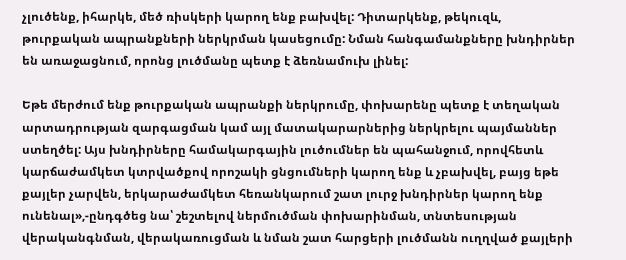չլուծենք, իհարկե, մեծ ռիսկերի կարող ենք բախվել: Դիտարկենք, թեկուզև, թուրքական ապրանքների ներկրման կասեցումը: Նման հանգամանքները խնդիրներ են առաջացնում, որոնց լուծմանը պետք է ձեռնամուխ լինել:

Եթե մերժում ենք թուրքական ապրանքի ներկրումը, փոխարենը պետք է տեղական արտադրության զարգացման կամ այլ մատակարարներից ներկրելու պայմաններ ստեղծել: Այս խնդիրները համակարգային լուծումներ են պահանջում, որովհետև կարճաժամկետ կտրվածքով որոշակի ցնցումների կարող ենք և չբախվել, բայց եթե քայլեր չարվեն, երկարաժամկետ հեռանկարում շատ լուրջ խնդիրներ կարող ենք ունենալ»,-ընդգծեց նա՝ շեշտելով ներմուծման փոխարինման, տնտեսության վերականգնման, վերակառուցման և նման շատ հարցերի լուծմանն ուղղված քայլերի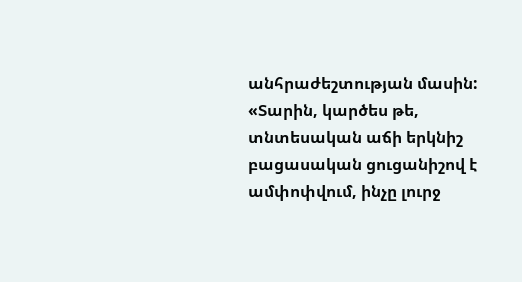անհրաժեշտության մասին: «Տարին, կարծես թե, տնտեսական աճի երկնիշ բացասական ցուցանիշով է ամփոփվում, ինչը լուրջ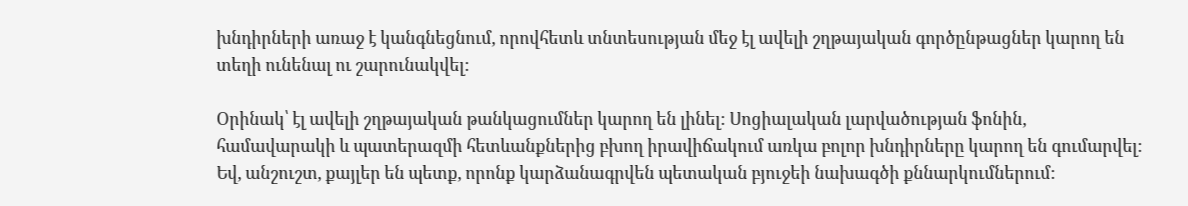խնդիրների առաջ է կանգնեցնում, որովհետև տնտեսության մեջ էլ ավելի շղթայական գործընթացներ կարող են տեղի ունենալ ու շարունակվել:

Օրինակ՝ էլ ավելի շղթայական թանկացումներ կարող են լինել: Սոցիալական լարվածության ֆոնին, համավարակի և պատերազմի հետևանքներից բխող իրավիճակում առկա բոլոր խնդիրները կարող են գումարվել: Եվ, անշուշտ, քայլեր են պետք, որոնք կարձանագրվեն պետական բյուջեի նախագծի քննարկումներում: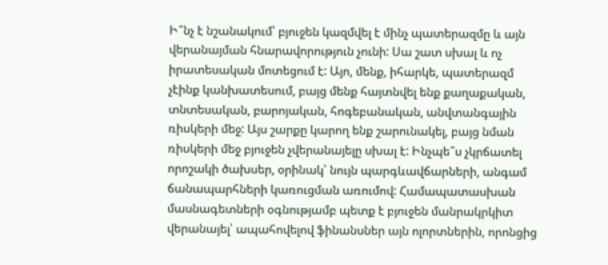Ի՞նչ է նշանակում՝ բյուջեն կազմվել է մինչ պատերազմը և այն վերանայման հնարավորություն չունի: Սա շատ սխալ և ոչ իրատեսական մոտեցում է: Այո, մենք, իհարկե, պատերազմ չէինք կանխատեսում, բայց մենք հայտնվել ենք քաղաքական, տնտեսական, բարոյական, հոգեբանական, անվտանգային ռիսկերի մեջ: Այս շարքը կարող ենք շարունակել, բայց նման ռիսկերի մեջ բյուջեն չվերանայելը սխալ է: Ինչպե՞ս չկրճատել որոշակի ծախսեր, օրինակ՝ նույն պարգևավճարների, անգամ ճանապարհների կառուցման առումով: Համապատասխան մասնագետների օգնությամբ պետք է բյուջեն մանրակրկիտ վերանայել՝ ապահովելով ֆինանսներ այն ոլորտներին, որոնցից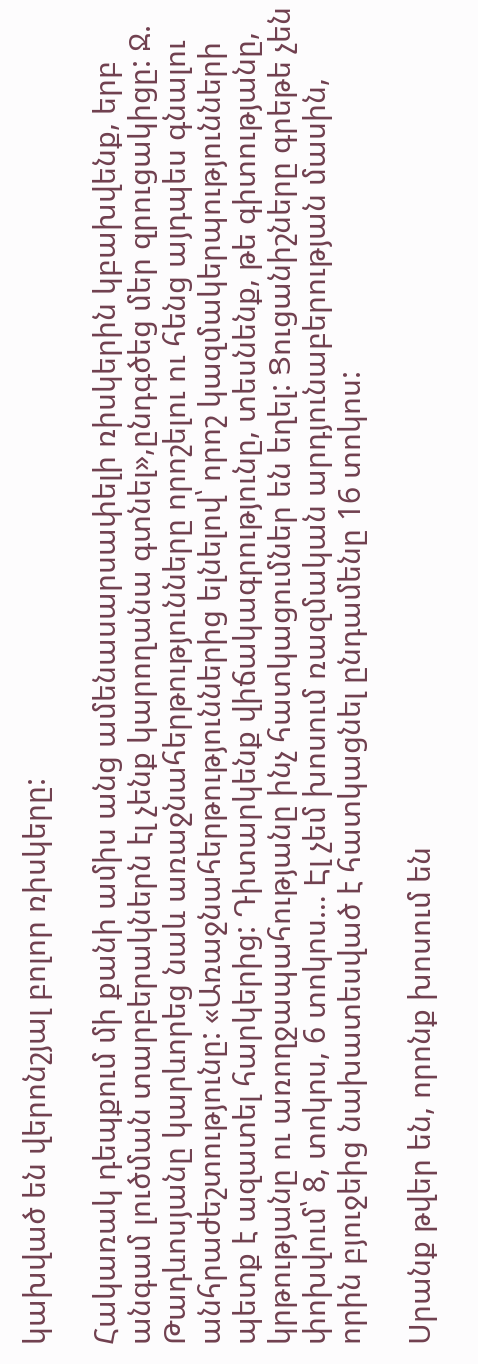կախված են վերոնշյալ բոլոր ռիսկերը:

Հակառակ դեպքում մի քանի ամիս անց ամենասարսափելի ռիսկերին կբախվենք, երբ անգամ լուծման տարբերակներն էլ չենք կարողանա գտնել»,ընդգծեց մեր զրուցակիցը: Ջ. Թադևոսյանը կարևորեց նաև առաջնահերթությունները որոշելու ու հենց այդպես գնալու անհրաժեշտությունը: «Առաջնահերթություններից ելնելով՝ որոշ կազմակերպությունների պետք է ազատել հարկերից: Դիտարկենք վիճակագրությունը, տեսնենք, թե գիտությանը, կրթությանը ու առողջապահությանը ինչ հատկացումներ են եղել: Ցուցանիշները գրեթե չեն փոխվում՝ 8, տոկոս, 6 տոկոս… Էլ չեմ խոսում ռազմական արդյունաբերության մասին, որին բյուջեից նախատեսված է հատկացնել ընդամենը 16 տոկոս:

Սրանք թվեր են, որոնք խոսում են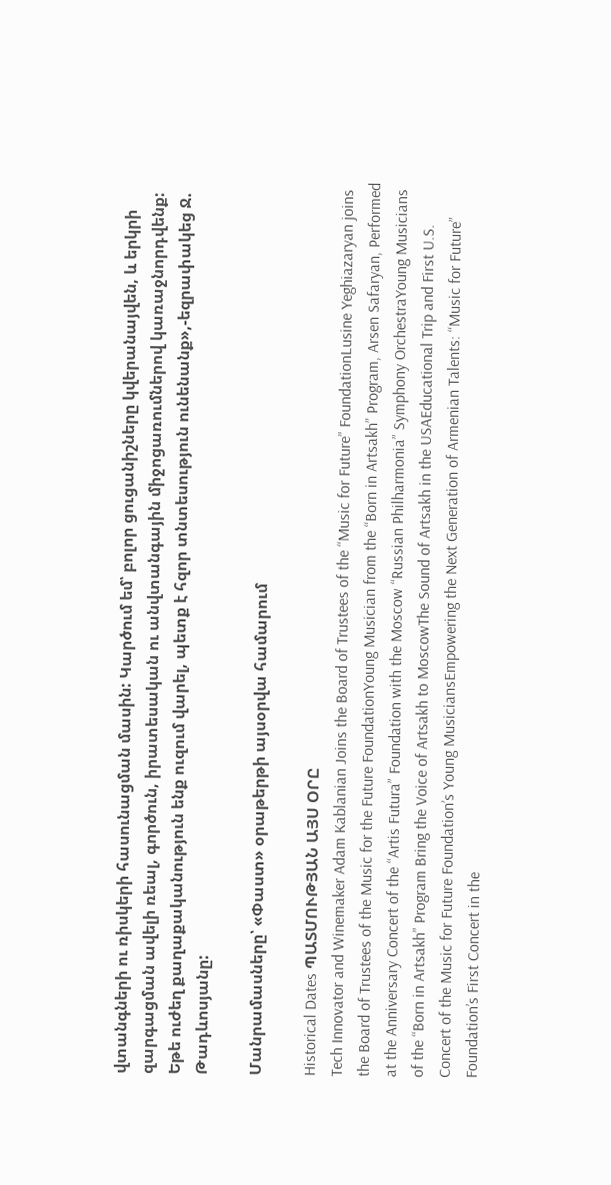վտանգների ու ռիսկերի հասունացման մասին: Կարծում եմ՝ բոլոր ցուցանիշները կվերանայվեն, և երկրի զարգացման ավելի ռեալ, գործուն, իրատեսական ու անվտանգային միջոցառումներով կառաջնորդվենք: Եթե ուժեղ քաղաքականություն ենք ուզում վարել, պետք է հզոր տնտեսություն ունենանք»,-եզրափակեց Ջ. Թադևոսյանը:

Մանրամասները՝ «Փաստ» օրաթերթի այսօրվա համարում

Historical Dates ՊԱՏՄՈՒԹՅԱՆ ԱՅՍ ՕՐԸ
Tech Innovator and Winemaker Adam Kablanian Joins the Board of Trustees of the “Music for Future” FoundationLusine Yeghiazaryan joins the Board of Trustees of the Music for the Future FoundationYoung Musician from the “Born in Artsakh” Program, Arsen Safaryan, Performed at the Anniversary Concert of the “Artis Futura” Foundation with the Moscow “Russian Philharmonia” Symphony OrchestraYoung Musicians of the “Born in Artsakh” Program Bring the Voice of Artsakh to MoscowThe Sound of Artsakh in the USAEducational Trip and First U.S. Concert of the Music for Future Foundation’s Young MusiciansEmpowering the Next Generation of Armenian Talents: “Music for Future” Foundation’s First Concert in the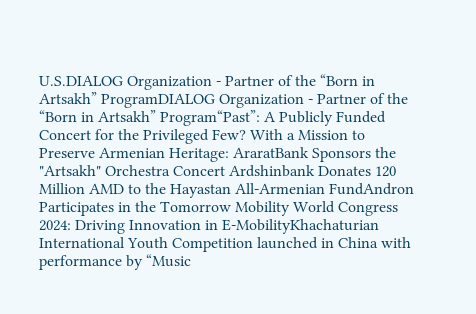U.S.DIALOG Organization - Partner of the “Born in Artsakh” ProgramDIALOG Organization - Partner of the “Born in Artsakh” Program“Past”: A Publicly Funded Concert for the Privileged Few? With a Mission to Preserve Armenian Heritage: AraratBank Sponsors the "Artsakh" Orchestra Concert Ardshinbank Donates 120 Million AMD to the Hayastan All-Armenian FundAndron Participates in the Tomorrow Mobility World Congress 2024: Driving Innovation in E-MobilityKhachaturian International Youth Competition launched in China with performance by “Music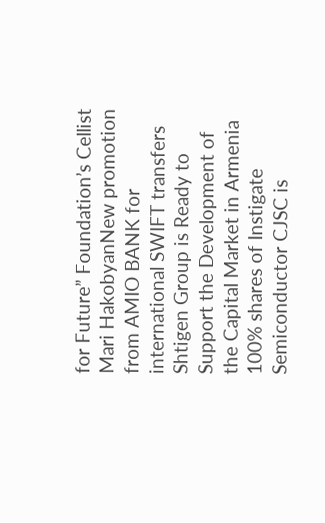for Future” Foundation’s Cellist Mari HakobyanNew promotion from AMIO BANK for international SWIFT transfers Shtigen Group is Ready to Support the Development of the Capital Market in Armenia 100% shares of Instigate Semiconductor CJSC is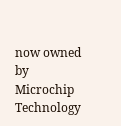now owned by Microchip Technology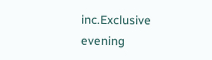inc.Exclusive evening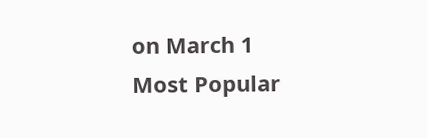on March 1
Most Popular